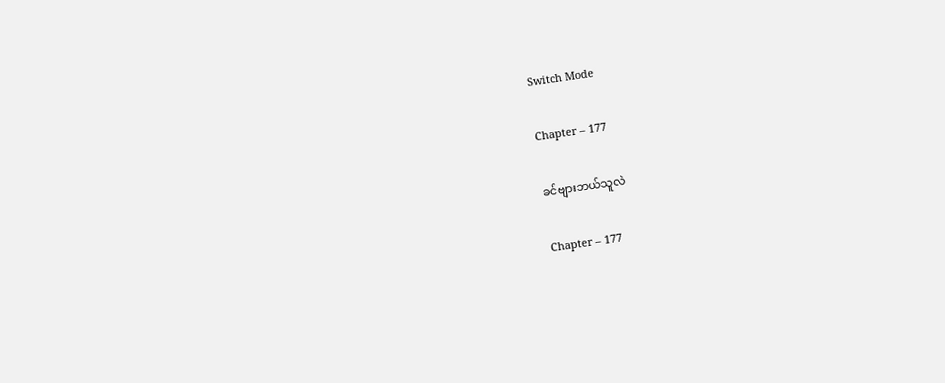Switch Mode

Chapter – 177

ခင်ဗျားဘယ်သူလဲ

Chapter – 177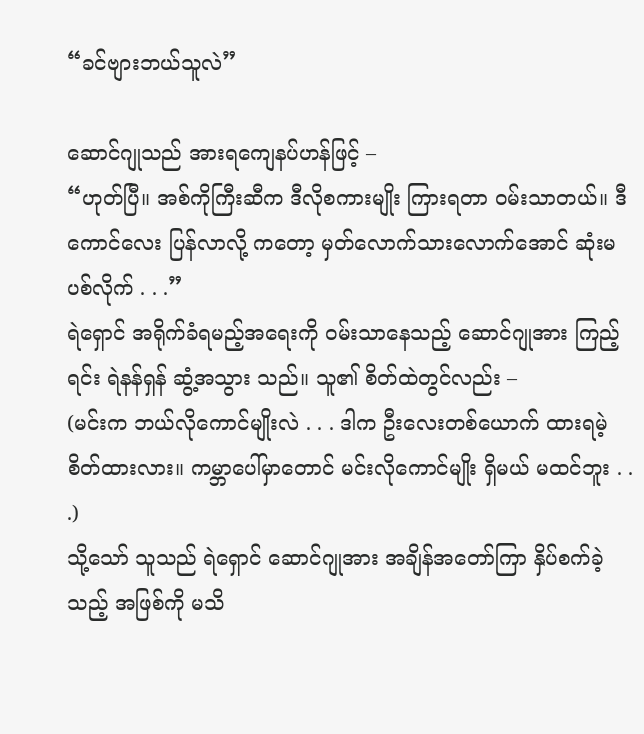“ခင်ဗျားဘယ်သူလဲ”

ဆောင်ဂျုသည် အားရကျေနပ်ဟန်ဖြင့် –
“ဟုတ်ပြီ။ အစ်ကိုကြီးဆီက ဒီလိုစကားမျိုး ကြားရတာ ဝမ်းသာတယ်။ ဒီကောင်လေး ပြန်လာလို့ ကတော့ မှတ်လောက်သားလောက်အောင် ဆုံးမပစ်လိုက် . . .”
ရဲရှောင် အရိုက်ခံရမည့်အရေးကို ဝမ်းသာနေသည့် ဆောင်ဂျုအား ကြည့်ရင်း ရဲနန်ရှန် ဆွံ့အသွား သည်။ သူ၏ စိတ်ထဲတွင်လည်း –
(မင်းက ဘယ်လိုကောင်မျိုးလဲ . . . ဒါက ဦးလေးတစ်ယောက် ထားရမဲ့ စိတ်ထားလား။ ကမ္ဘာပေါ်မှာတောင် မင်းလိုကောင်မျိုး ရှိမယ် မထင်ဘူး . . .)
သို့သော် သူသည် ရဲရှောင် ဆောင်ဂျုအား အချိန်အတော်ကြာ နှိပ်စက်ခဲ့သည့် အဖြစ်ကို မသိ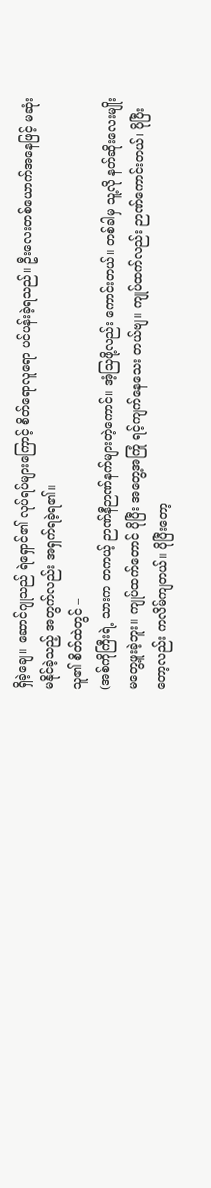ရှိခဲ့ချေ။ ဆောင်ဂျုသည် ရဲရှောင်၏ လုပ်ရပ်များကြောင့် စိတ်ရောလူရော ပင်ပန်းခဲ့ရသည်။ ဦးလေးတစ်ယောက်အနေဖြင့် မဆုံးမနိုင်ခဲ့သည့် အတွက်လည်း အရှက်ရခဲ့ရ၏။
သူ၏ စိတ်ထဲတွင် –
(အစ်ကိုကြီးရဲ့ သားက တကယ့် ဉာဏ်နီဉာဏ်နက်များတဲ့ကောင်။ အံ့သြဖို့လည်း ကောင်းတယ်။ တစ်ခါမှ သူ့လို နတ်ဆိုးလေးမျိုး မတွေ့ဖူးခဲ့ဘူး။ ကျုပ်ထက်တောင် ပိုပြီး အတွေ့အကြုံ ရင့်ကျက်နေသေး တယ်ဗျ။ ကျုပ်ထက်လည်း ဉာဏ်ကောင်းတယ်၊ ပိုပြီးတော့လည်း ကလိမ်ကျတယ်။ ပိုပြီးတော့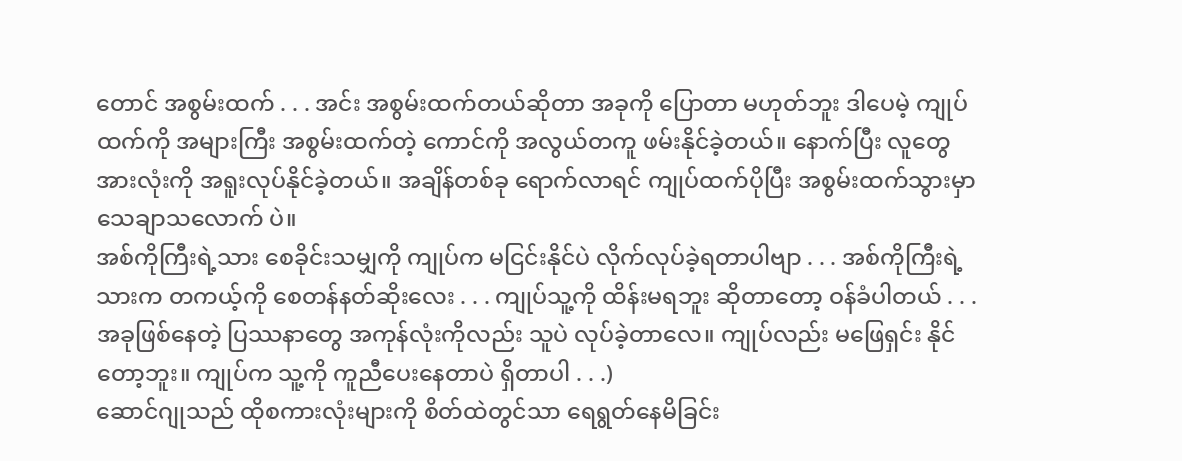တောင် အစွမ်းထက် . . . အင်း အစွမ်းထက်တယ်ဆိုတာ အခုကို ပြောတာ မဟုတ်ဘူး ဒါပေမဲ့ ကျုပ်ထက်ကို အများကြီး အစွမ်းထက်တဲ့ ကောင်ကို အလွယ်တကူ ဖမ်းနိုင်ခဲ့တယ်။ နောက်ပြီး လူတွေ အားလုံးကို အရူးလုပ်နိုင်ခဲ့တယ်။ အချိန်တစ်ခု ရောက်လာရင် ကျုပ်ထက်ပိုပြီး အစွမ်းထက်သွားမှာ သေချာသလောက် ပဲ။
အစ်ကိုကြီးရဲ့သား စေခိုင်းသမျှကို ကျုပ်က မငြင်းနိုင်ပဲ လိုက်လုပ်ခဲ့ရတာပါဗျာ . . . အစ်ကိုကြီးရဲ့ သားက တကယ့်ကို စေတန်နတ်ဆိုးလေး . . . ကျုပ်သူ့ကို ထိန်းမရဘူး ဆိုတာတော့ ဝန်ခံပါတယ် . . .
အခုဖြစ်နေတဲ့ ပြဿနာတွေ အကုန်လုံးကိုလည်း သူပဲ လုပ်ခဲ့တာလေ။ ကျုပ်လည်း မဖြေရှင်း နိုင်တော့ဘူး။ ကျုပ်က သူ့ကို ကူညီပေးနေတာပဲ ရှိတာပါ . . .)
ဆောင်ဂျုသည် ထိုစကားလုံးများကို စိတ်ထဲတွင်သာ ရေရွတ်နေမိခြင်း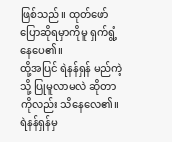ဖြစ်သည်။ ထုတ်ဖော် ပြောဆိုရမှာကိုမူ ရှက်ရွံ့နေပေ၏။
ထို့အပြင် ရဲနန်ရှန် မည်ကဲ့သို့ ပြုမူလာမလဲ ဆိုတာကိုလည်း သိနေလေ၏။ ရဲနန်ရှန်မှ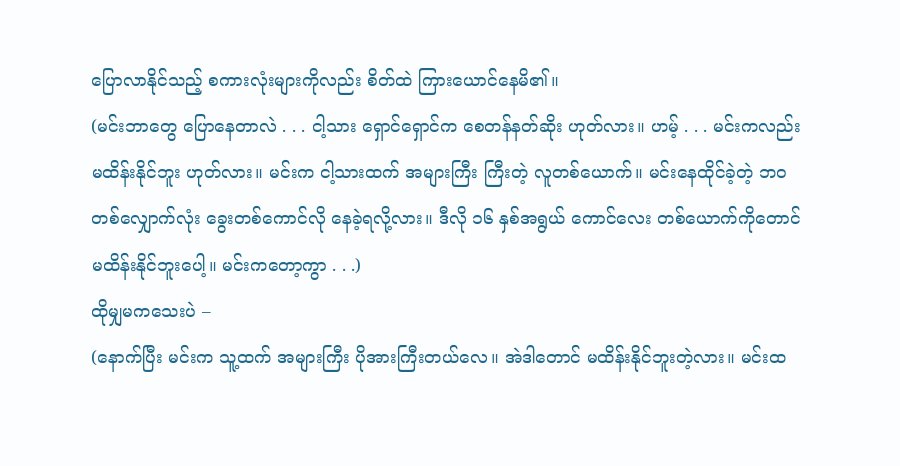ပြောလာနိုင်သည့် စကားလုံးများကိုလည်း စိတ်ထဲ ကြားယောင်နေမိ၏။
(မင်းဘာတွေ ပြောနေတာလဲ . . . ငါ့သား ရှောင်ရှောင်က စေတန်နတ်ဆိုး ဟုတ်လား။ ဟမ့် . . . မင်းကလည်း မထိန်းနိုင်ဘူး ဟုတ်လား။ မင်းက ငါ့သားထက် အများကြီး ကြီးတဲ့ လူတစ်ယောက်။ မင်းနေထိုင်ခဲ့တဲ့ ဘဝတစ်လျှောက်လုံး ခွေးတစ်ကောင်လို နေခဲ့ရလို့လား။ ဒီလို ၁၆ နှစ်အရွယ် ကောင်လေး တစ်ယောက်ကိုတောင် မထိန်းနိုင်ဘူးပေါ့။ မင်းကတော့ကွာ . . .)
ထိုမျှမကသေးပဲ –
(နောက်ပြီး မင်းက သူ့ထက် အများကြီး ပိုအားကြီးတယ်လေ။ အဲဒါတောင် မထိန်းနိုင်ဘူးတဲ့လား။ မင်းထ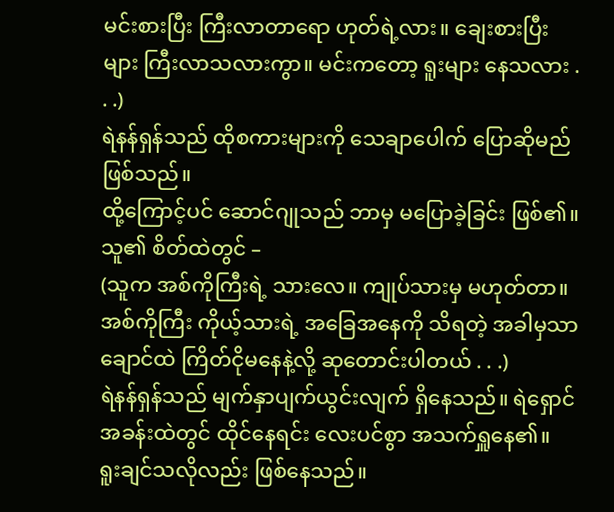မင်းစားပြီး ကြီးလာတာရော ဟုတ်ရဲ့လား။ ချေးစားပြီးများ ကြီးလာသလားကွာ။ မင်းကတော့ ရူးများ နေသလား . . .)
ရဲနန်ရှန်သည် ထိုစကားများကို သေချာပေါက် ပြောဆိုမည် ဖြစ်သည်။
ထို့ကြောင့်ပင် ဆောင်ဂျုသည် ဘာမှ မပြောခဲ့ခြင်း ဖြစ်၏။ သူ၏ စိတ်ထဲတွင် –
(သူက အစ်ကိုကြီးရဲ့ သားလေ။ ကျုပ်သားမှ မဟုတ်တာ။ အစ်ကိုကြီး ကိုယ့်သားရဲ့ အခြေအနေကို သိရတဲ့ အခါမှသာ ချောင်ထဲ ကြိတ်ငိုမနေနဲ့လို့ ဆုတောင်းပါတယ် . . .)
ရဲနန်ရှန်သည် မျက်နှာပျက်ယွင်းလျက် ရှိနေသည်။ ရဲရှောင်အခန်းထဲတွင် ထိုင်နေရင်း လေးပင်စွာ အသက်ရှူနေ၏။
ရူးချင်သလိုလည်း ဖြစ်နေသည်။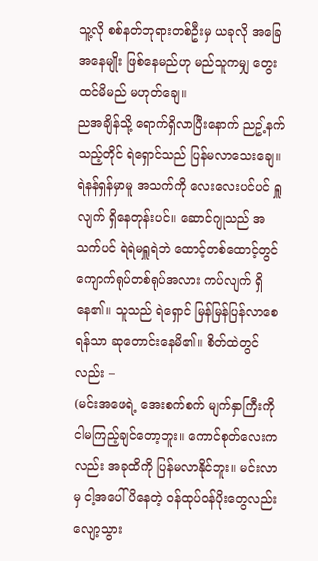သူ့လို စစ်နတ်ဘုရားတစ်ဦးမှ ယခုလို အခြေအနေမျိုး ဖြစ်နေမည်ဟု မည်သူကမျှ တွေးထင်မိမည် မဟုတ်ချေ။
ညအချိန်သို့ ရောက်ရှိလာပြီးနောက် ညဥ့်နက်သည့်တိုင် ရဲရှောင်သည် ပြန်မလာသေးချေ။
ရဲနန်ရှန်မှာမူ အသက်ကို လေးလေးပင်ပင် ရှူလျက် ရှိနေတုန်းပင်။ ဆောင်ဂျုသည် အသက်ပင် ရဲရဲမရှူရဲဘဲ ထောင့်တစ်ထောင့်တွင် ကျောက်ရုပ်တစ်ရုပ်အလား ကပ်လျက် ရှိနေ၏။ သူသည် ရဲရှောင် မြန်မြန်ပြန်လာစေရန်သာ ဆုတောင်းနေမိ၏။ စိတ်ထဲတွင်လည်း –
(မင်းအဖေရဲ့ အေးစက်စက် မျက်နှာကြီးကို ငါမကြည့်ချင်တော့ဘူး။ ကောင်စုတ်လေးကလည်း အခုထိကို ပြန်မလာနိုင်ဘူး။ မင်းလာမှ ငါ့အပေါ် ပိနေတဲ့ ဝန်ထုပ်ဝန်ပိုးတွေလည်း လျော့သွား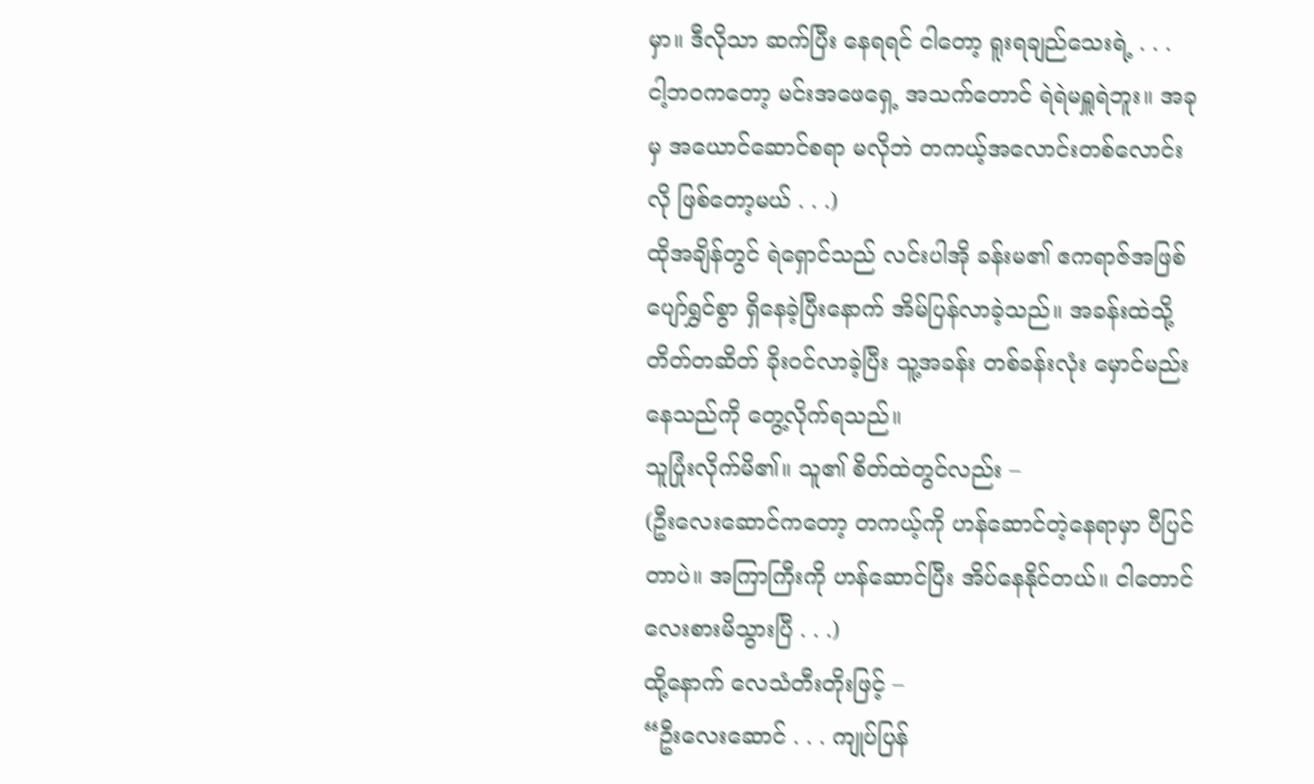မှာ။ ဒီလိုသာ ဆက်ပြီး နေရရင် ငါတော့ ရူးရချည်သေးရဲ့ . . .
ငါ့ဘဝကတော့ မင်းအဖေရှေ့ အသက်တောင် ရဲရဲမရှူရဲဘူး။ အခုမှ အယောင်ဆောင်စရာ မလိုဘဲ တကယ့်အလောင်းတစ်လောင်းလို ဖြစ်တော့မယ် . . .)
ထိုအချိန်တွင် ရဲရှောင်သည် လင်းပါအို ခန်းမ၏ ဧကရာဇ်အဖြစ် ပျော်ရွှင်စွာ ရှိနေခဲ့ပြီးနောက် အိမ်ပြန်လာခဲ့သည်။ အခန်းထဲသို့ တိတ်တဆိတ် ခိုးဝင်လာခဲ့ပြီး သူ့အခန်း တစ်ခန်းလုံး မှောင်မည်းနေသည်ကို တွေ့လိုက်ရသည်။
သူပြုံးလိုက်မိ၏။ သူ၏ စိတ်ထဲတွင်လည်း –
(ဦးလေးဆောင်ကတော့ တကယ့်ကို ဟန်ဆောင်တဲ့နေရာမှာ ပီပြင်တာပဲ။ အကြာကြီးကို ဟန်ဆောင်ပြီး အိပ်နေနိုင်တယ်။ ငါတောင် လေးစားမိသွားပြီ . . .)
ထို့နောက် လေသံတီးတိုးဖြင့် –
“ဦးလေးဆောင် . . . ကျုပ်ပြန်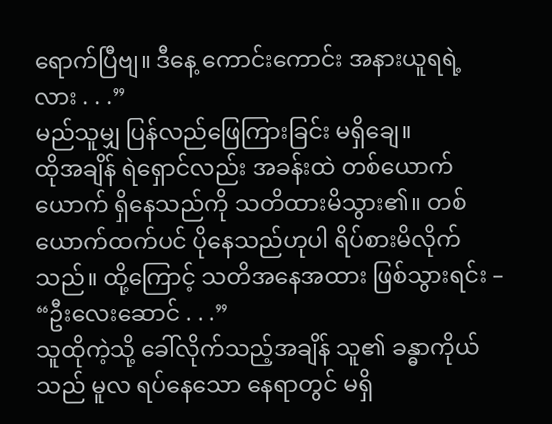ရောက်ပြီဗျ။ ဒီနေ့ ကောင်းကောင်း အနားယူရရဲ့လား . . .”
မည်သူမျှ ပြန်လည်ဖြေကြားခြင်း မရှိချေ။
ထိုအချိန် ရဲရှောင်လည်း အခန်းထဲ တစ်ယောက်ယောက် ရှိနေသည်ကို သတိထားမိသွား၏။ တစ်ယောက်ထက်ပင် ပိုနေသည်ဟုပါ ရိပ်စားမိလိုက်သည်။ ထို့ကြောင့် သတိအနေအထား ဖြစ်သွားရင်း –
“ဦးလေးဆောင် . . .”
သူထိုကဲ့သို့ ခေါ်လိုက်သည့်အချိန် သူ၏ ခန္ဓာကိုယ်သည် မူလ ရပ်နေသော နေရာတွင် မရှိ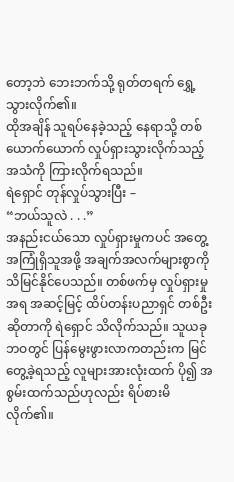တော့ဘဲ ဘေးဘက်သို့ ရုတ်တရက် ရွှေ့သွားလိုက်၏။
ထိုအချိန် သူရပ်နေခဲ့သည့် နေရာသို့ တစ်ယောက်ယောက် လှုပ်ရှားသွားလိုက်သည့် အသံကို ကြားလိုက်ရသည်။
ရဲရှောင် တုန်လှုပ်သွားပြီး –
“ဘယ်သူလဲ . . .”
အနည်းငယ်သော လှုပ်ရှားမှုကပင် အတွေ့အကြုံရှိသူအဖို့ အချက်အလက်များစွာကို သိမြင်နိုင်ပေသည်။ တစ်ဖက်မှ လှုပ်ရှားမှုအရ အဆင့်မြင့် ထိပ်တန်းပညာရှင် တစ်ဦးဆိုတာကို ရဲရှောင် သိလိုက်သည်။ သူယခုဘဝတွင် ပြန်မွေးဖွားလာကတည်းက မြင်တွေ့ခဲ့ရသည့် လူများအားလုံးထက် ပို၍ အစွမ်းထက်သည်ဟုလည်း ရိပ်စားမိလိုက်၏။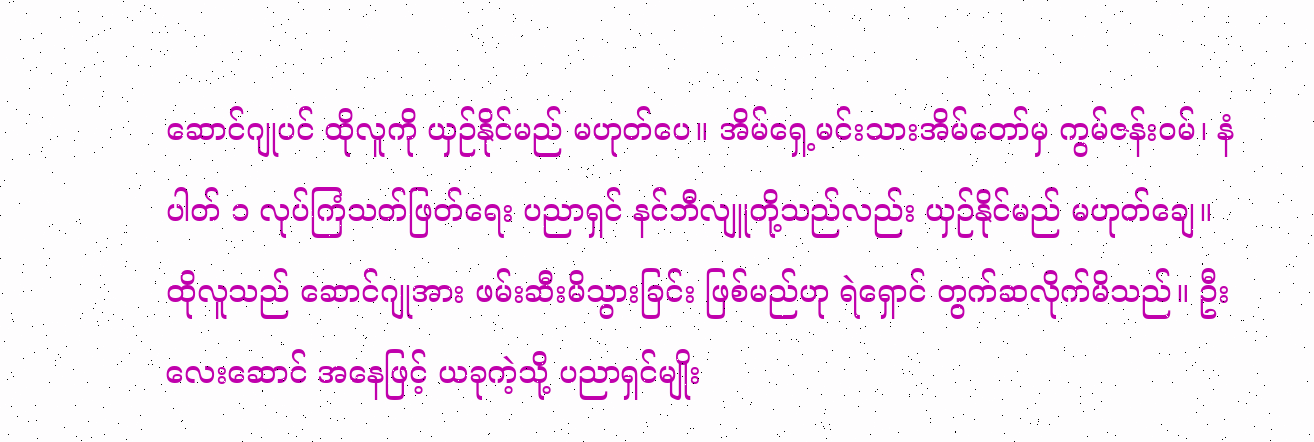ဆောင်ဂျုပင် ထိုလူကို ယှဉ်နိုင်မည် မဟုတ်ပေ။ အိမ်ရှေ့မင်းသားအိမ်တော်မှ ကွမ်ဇန်းဝမ်၊ နံပါတ် ၁ လုပ်ကြံသတ်ဖြတ်ရေး ပညာရှင် နင်ဘီလျူတို့သည်လည်း ယှဉ်နိုင်မည် မဟုတ်ချေ။
ထိုလူသည် ဆောင်ဂျုအား ဖမ်းဆီးမိသွားခြင်း ဖြစ်မည်ဟု ရဲရှောင် တွက်ဆလိုက်မိသည်။ ဦးလေးဆောင် အနေဖြင့် ယခုကဲ့သို့ ပညာရှင်မျိုး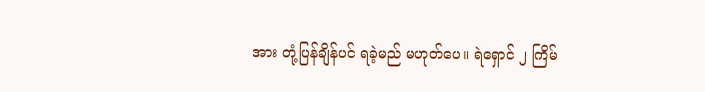အား တုံ့ပြန်ချိန်ပင် ရခဲ့မည် မဟုတ်ပေ။ ရဲရှောင် ၂ ကြိမ်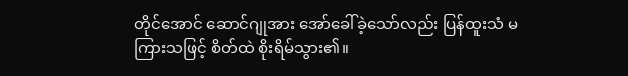တိုင်အောင် ဆောင်ဂျုအား အော်ခေါ်ခဲ့သော်လည်း ပြန်ထူးသံ မကြားသဖြင့် စိတ်ထဲ စိုးရိမ်သွား၏။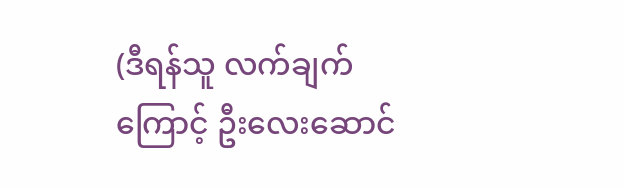(ဒီရန်သူ လက်ချက်ကြောင့် ဦးလေးဆောင်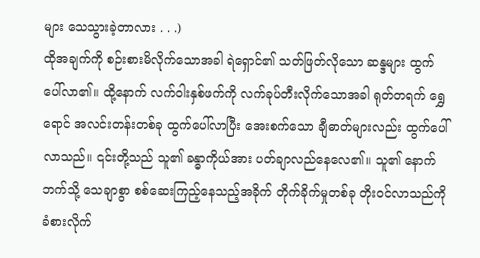များ သေသွားခဲ့တာလား . . .)
ထိုအချက်ကို စဉ်းစားမိလိုက်သောအခါ ရဲရှောင်၏ သတ်ဖြတ်လိုသော ဆန္ဒများ ထွက်ပေါ်လာ၏။ ထို့နောက် လက်ဝါးနှစ်ဖက်ကို လက်ခုပ်တီးလိုက်သောအခါ ရုတ်တရက် ရွှေရောင် အလင်းတန်းတစ်ခု ထွက်ပေါ်လာပြီး အေးစက်သော ချီဓာတ်များလည်း ထွက်ပေါ်လာသည်။ ၎င်းတို့သည် သူ၏ ခန္ဓာကိုယ်အား ပတ်ချာလည်နေလေ၏။ သူ၏ နောက်ဘက်သို့ သေချာစွာ စစ်ဆေးကြည့်နေသည့်အခိုက် တိုက်ခိုက်မှုတစ်ခု တိုးဝင်လာသည်ကို ခံစားလိုက်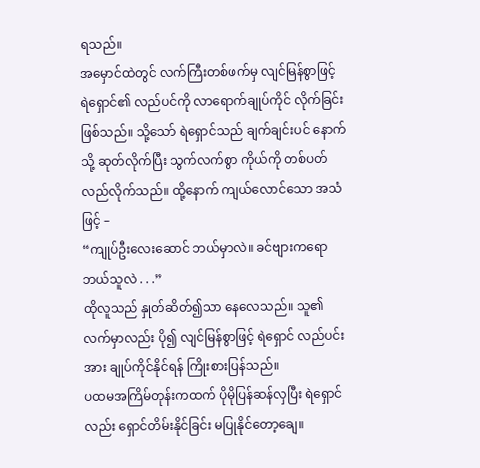ရသည်။
အမှောင်ထဲတွင် လက်ကြီးတစ်ဖက်မှ လျင်မြန်စွာဖြင့် ရဲရှောင်၏ လည်ပင်ကို လာရောက်ချုပ်ကိုင် လိုက်ခြင်း ဖြစ်သည်။ သို့သော် ရဲရှောင်သည် ချက်ချင်းပင် နောက်သို့ ဆုတ်လိုက်ပြီး သွက်လက်စွာ ကိုယ်ကို တစ်ပတ်လည်လိုက်သည်။ ထို့နောက် ကျယ်လောင်သော အသံဖြင့် –
“ကျုပ်ဦးလေးဆောင် ဘယ်မှာလဲ။ ခင်ဗျားကရော ဘယ်သူလဲ . . .”
ထိုလူသည် နှုတ်ဆိတ်၍သာ နေလေသည်။ သူ၏လက်မှာလည်း ပို၍ လျင်မြန်စွာဖြင့် ရဲရှောင် လည်ပင်းအား ချုပ်ကိုင်နိုင်ရန် ကြိုးစားပြန်သည်။
ပထမအကြိမ်တုန်းကထက် ပိုမိုပြန်ဆန်လှပြီး ရဲရှောင်လည်း ရှောင်တိမ်းနိုင်ခြင်း မပြုနိုင်တော့ချေ။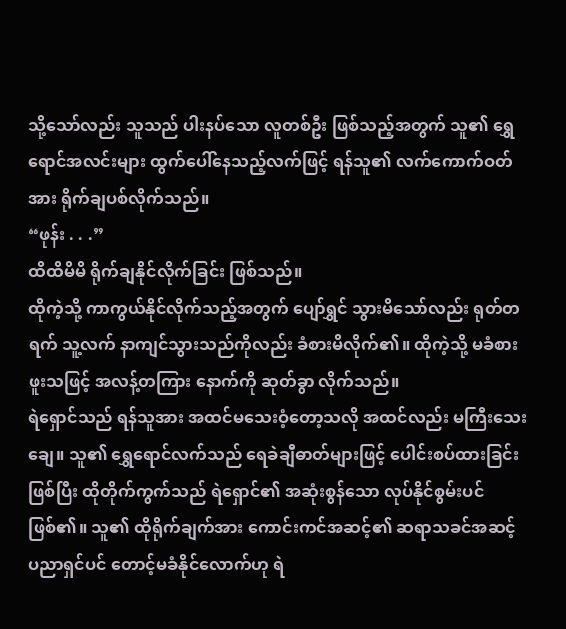သို့သော်လည်း သူသည် ပါးနပ်သော လူတစ်ဦး ဖြစ်သည့်အတွက် သူ၏ ရွှေရောင်အလင်းများ ထွက်ပေါ်နေသည့်လက်ဖြင့် ရန်သူ၏ လက်ကောက်ဝတ်အား ရိုက်ချပစ်လိုက်သည်။
“ဖုန်း . . .”
ထိထိမိမိ ရိုက်ချနိုင်လိုက်ခြင်း ဖြစ်သည်။
ထိုကဲ့သို့ ကာကွယ်နိုင်လိုက်သည့်အတွက် ပျော်ရွှင် သွားမိသော်လည်း ရုတ်တရက် သူ့လက် နာကျင်သွားသည်ကိုလည်း ခံစားမိလိုက်၏။ ထိုကဲ့သို့ မခံစားဖူးသဖြင့် အလန့်တကြား နောက်ကို ဆုတ်ခွာ လိုက်သည်။
ရဲရှောင်သည် ရန်သူအား အထင်မသေးဝံ့တော့သလို အထင်လည်း မကြီးသေးချေ။ သူ၏ ရွှေရောင်လက်သည် ရေခဲချီဓာတ်များဖြင့် ပေါင်းစပ်ထားခြင်း ဖြစ်ပြီး ထိုတိုက်ကွက်သည် ရဲရှောင်၏ အဆုံးစွန်သော လုပ်နိုင်စွမ်းပင် ဖြစ်၏။ သူ၏ ထိုရိုက်ချက်အား ကောင်းကင်အဆင့်၏ ဆရာသခင်အဆင့် ပညာရှင်ပင် တောင့်မခံနိုင်လောက်ဟု ရဲ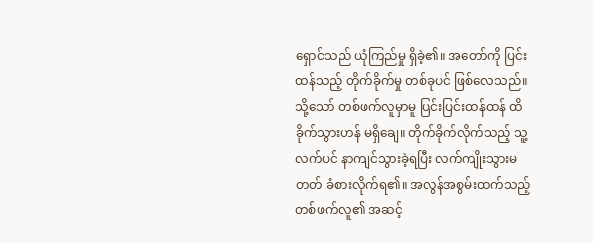ရှောင်သည် ယုံကြည်မှု ရှိခဲ့၏။ အတော်ကို ပြင်းထန်သည့် တိုက်ခိုက်မှု တစ်ခုပင် ဖြစ်လေသည်။ သို့သော် တစ်ဖက်လူမှာမူ ပြင်းပြင်းထန်ထန် ထိခိုက်သွားဟန် မရှိချေ။ တိုက်ခိုက်လိုက်သည့် သူ့လက်ပင် နာကျင်သွားခဲ့ရပြီး လက်ကျိုးသွားမတတ် ခံစားလိုက်ရ၏။ အလွန်အစွမ်းထက်သည့် တစ်ဖက်လူ၏ အဆင့်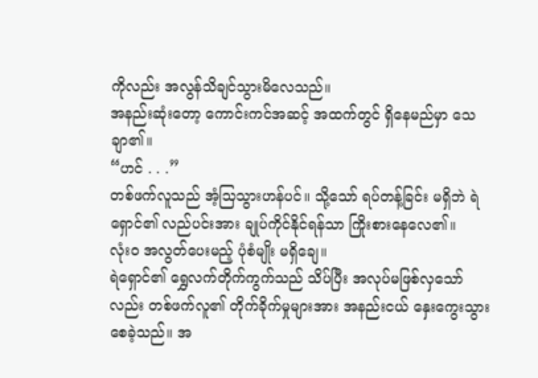ကိုလည်း အလွန်သိချင်သွားမိလေသည်။
အနည်းဆုံးတော့ ကောင်းကင်အဆင့် အထက်တွင် ရှိနေမည်မှာ သေချာ၏။
“ဟင် . . .”
တစ်ဖက်လူသည် အံ့သြသွားဟန်ပင်။ သို့သော် ရပ်တန့်ခြင်း မရှိဘဲ ရဲရှောင်၏ လည်ပင်းအား ချုပ်ကိုင်နိုင်ရန်သာ ကြိုးစားနေလေ၏။
လုံးဝ အလွတ်ပေးမည့် ပုံစံမျိုး မရှိချေ။
ရဲရှောင်၏ ရွှေလက်တိုက်ကွက်သည် သိပ်ပြီး အလုပ်မဖြစ်လှသော်လည်း တစ်ဖက်လူ၏ တိုက်ခိုက်မှုများအား အနည်းငယ် နှေးကွေးသွားစေခဲ့သည်။ အ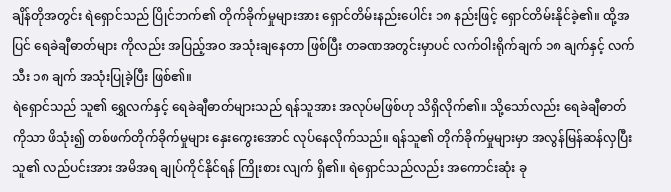ချိန်တိုအတွင်း ရဲရှောင်သည် ပြိုင်ဘက်၏ တိုက်ခိုက်မှုများအား ရှောင်တိမ်းနည်းပေါင်း ၁၈ နည်းဖြင့် ရှောင်တိမ်းနိုင်ခဲ့၏။ ထို့အပြင် ရေခဲချီဓာတ်များ ကိုလည်း အပြည့်အဝ အသုံးချနေတာ ဖြစ်ပြီး တခဏအတွင်းမှာပင် လက်ဝါးရိုက်ချက် ၁၈ ချက်နှင့် လက်သီး ၁၈ ချက် အသုံးပြုခဲ့ပြီး ဖြစ်၏။
ရဲရှောင်သည် သူ၏ ရွှေလက်နှင့် ရေခဲချီဓာတ်များသည် ရန်သူအား အလုပ်မဖြစ်ဟု သိရှိလိုက်၏။ သို့သော်လည်း ရေခဲချီဓာတ်ကိုသာ ဖိသုံး၍ တစ်ဖက်တိုက်ခိုက်မှုများ နှေးကွေးအောင် လုပ်နေလိုက်သည်။ ရန်သူ၏ တိုက်ခိုက်မှုများမှာ အလွန်မြန်ဆန်လှပြီး သူ၏ လည်ပင်းအား အမိအရ ချုပ်ကိုင်နိုင်ရန် ကြိုးစား လျက် ရှိ၏။ ရဲရှောင်သည်လည်း အကောင်းဆုံး ခု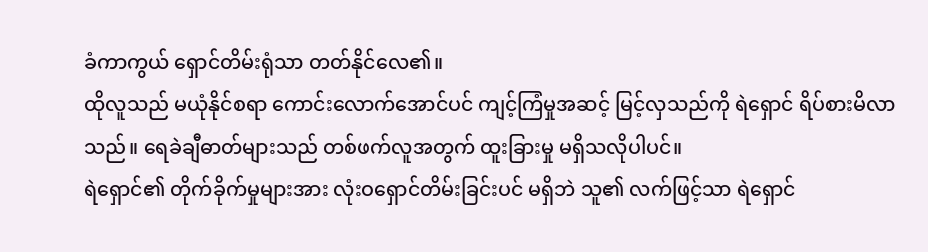ခံကာကွယ် ရှောင်တိမ်းရုံသာ တတ်နိုင်လေ၏။
ထိုလူသည် မယုံနိုင်စရာ ကောင်းလောက်အောင်ပင် ကျင့်ကြံမှုအဆင့် မြင့်လှသည်ကို ရဲရှောင် ရိပ်စားမိလာသည်။ ရေခဲချီဓာတ်များသည် တစ်ဖက်လူအတွက် ထူးခြားမှု မရှိသလိုပါပင်။
ရဲရှောင်၏ တိုက်ခိုက်မှုများအား လုံးဝရှောင်တိမ်းခြင်းပင် မရှိဘဲ သူ၏ လက်ဖြင့်သာ ရဲရှောင်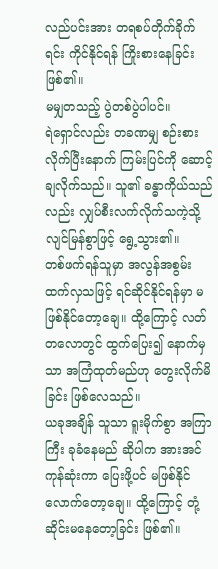လည်ပင်းအား တရစပ်တိုက်ခိုက်ရင်း ကိုင်နိုင်ရန် ကြိုးစားနေခြင်း ဖြစ်၏။
မမျှတသည့် ပွဲတစ်ပွဲပါပင်။
ရဲရှောင်လည်း တခဏမျှ စဉ်းစားလိုက်ပြီးနောက် ကြမ်းပြင်ကို ဆောင့်ချလိုက်သည်။ သူ၏ ခန္ဓာကိုယ်သည်လည်း လျှပ်စီးလက်လိုက်သကဲ့သို့ လျင်မြန်စွာဖြင့် ရွေ့သွား၏။
တစ်ဖက်ရန်သူမှာ အလွန်အစွမ်းထက်လှသဖြင့် ရင်ဆိုင်နိုင်ရန်မှာ မဖြစ်နိုင်တော့ချေ။ ထို့ကြောင့် လတ်တလောတွင် ထွက်ပြေး၍ နောက်မှသာ အကြံထုတ်မည်ဟု တွေးလိုက်မိခြင်း ဖြစ်လေသည်။
ယခုအချိန် သူသာ ရူးမိုက်စွာ အကြာကြီး ခုခံနေမည် ဆိုပါက အားအင်ကုန်ဆုံးကာ ပြေးဖို့ပင် မဖြစ်နိုင်လောက်တော့ချေ။ ထို့ကြောင့် တုံ့ဆိုင်းမနေတော့ခြင်း ဖြစ်၏။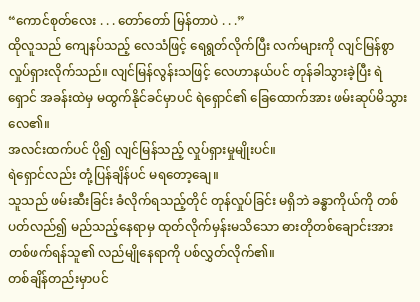“ကောင်စုတ်လေး . . . တော်တော် မြန်တာပဲ . . .”
ထိုလူသည် ကျေနပ်သည့် လေသံဖြင့် ရေရွတ်လိုက်ပြီး လက်များကို လျင်မြန်စွာ လှုပ်ရှားလိုက်သည်။ လျင်မြန်လွန်းသဖြင့် လေဟာနယ်ပင် တုန်ခါသွားခဲ့ပြီး ရဲရှောင် အခန်းထဲမှ မထွက်နိုင်ခင်မှာပင် ရဲရှောင်၏ ခြေထောက်အား ဖမ်းဆုပ်မိသွားလေ၏။
အလင်းထက်ပင် ပို၍ လျင်မြန်သည့် လှုပ်ရှားမှုမျိုးပင်။
ရဲရှောင်လည်း တုံ့ပြန်ချိန်ပင် မရတော့ချေ။
သူသည် ဖမ်းဆီးခြင်း ခံလိုက်ရသည့်တိုင် တုန်လှုပ်ခြင်း မရှိဘဲ ခန္ဓာကိုယ်ကို တစ်ပတ်လည်၍ မည်သည့်နေရာမှ ထုတ်လိုက်မှန်းမသိသော ဓားတိုတစ်ချောင်းအား တစ်ဖက်ရန်သူ၏ လည်မျိုနေရာကို ပစ်လွှတ်လိုက်၏။
တစ်ချိန်တည်းမှာပင်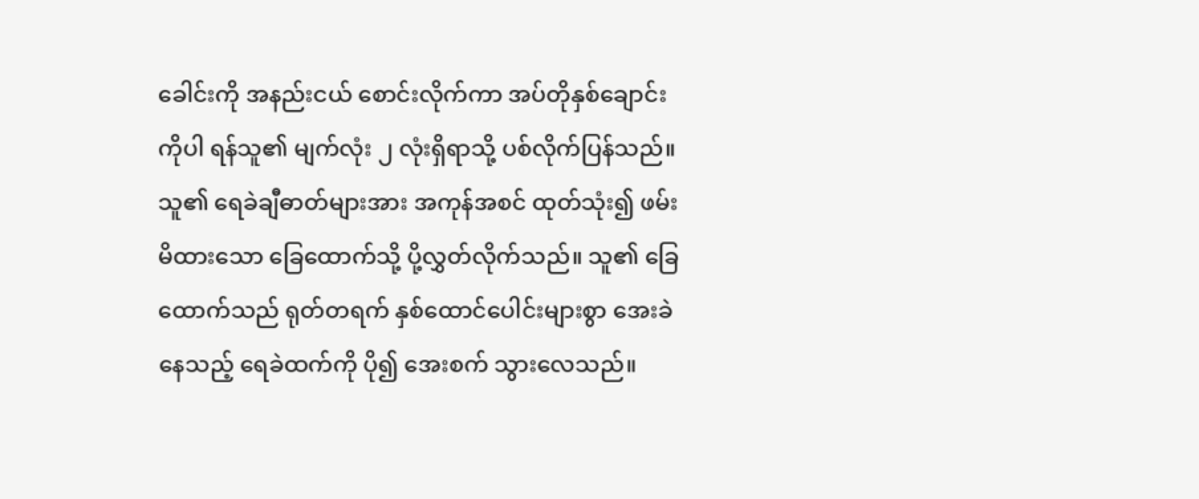ခေါင်းကို အနည်းငယ် စောင်းလိုက်ကာ အပ်တိုနှစ်ချောင်းကိုပါ ရန်သူ၏ မျက်လုံး ၂ လုံးရှိရာသို့ ပစ်လိုက်ပြန်သည်။
သူ၏ ရေခဲချီဓာတ်များအား အကုန်အစင် ထုတ်သုံး၍ ဖမ်းမိထားသော ခြေထောက်သို့ ပို့လွှတ်လိုက်သည်။ သူ၏ ခြေထောက်သည် ရုတ်တရက် နှစ်ထောင်ပေါင်းများစွာ အေးခဲနေသည့် ရေခဲထက်ကို ပို၍ အေးစက် သွားလေသည်။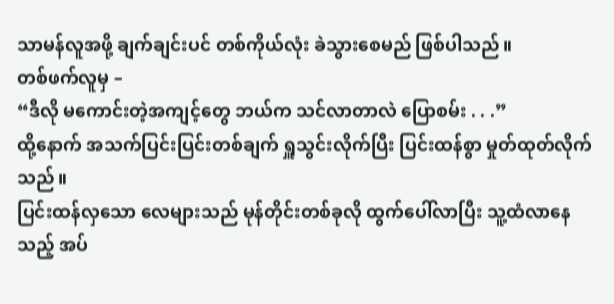သာမန်လူအဖို့ ချက်ချင်းပင် တစ်ကိုယ်လုံး ခဲသွားစေမည် ဖြစ်ပါသည်။
တစ်ဖက်လူမှ –
“ဒီလို မကောင်းတဲ့အကျင့်တွေ ဘယ်က သင်လာတာလဲ ပြောစမ်း . . .”
ထို့နောက် အသက်ပြင်းပြင်းတစ်ချက် ရှူသွင်းလိုက်ပြီး ပြင်းထန်စွာ မှုတ်ထုတ်လိုက်သည်။
ပြင်းထန်လှသော လေများသည် မုန်တိုင်းတစ်ခုလို ထွက်ပေါ်လာပြီး သူ့ထံလာနေသည့် အပ်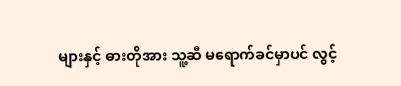များနှင့် ဓားတိုအား သူ့ဆီ မရောက်ခင်မှာပင် လွင့်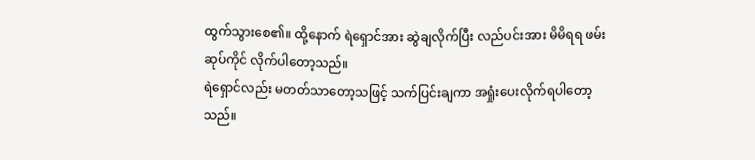ထွက်သွားစေ၏။ ထို့နောက် ရဲရှောင်အား ဆွဲချလိုက်ပြီး လည်ပင်းအား မိမိရရ ဖမ်းဆုပ်ကိုင် လိုက်ပါတော့သည်။
ရဲရှောင်လည်း မတတ်သာတော့သဖြင့် သက်ပြင်းချကာ အရှုံးပေးလိုက်ရပါတော့သည်။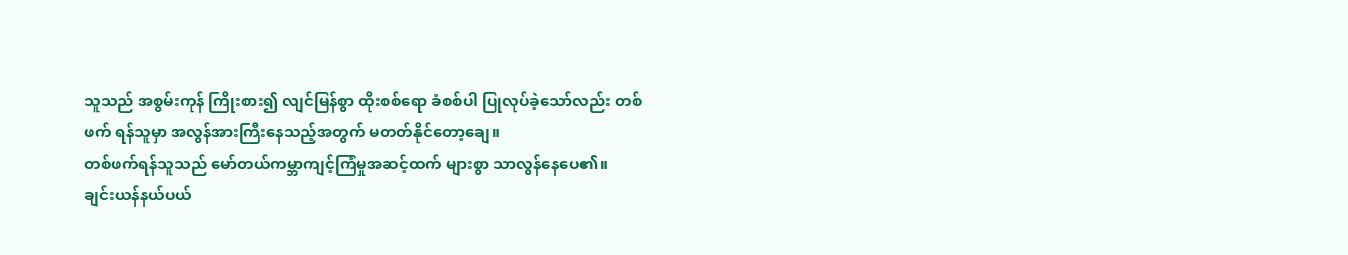သူသည် အစွမ်းကုန် ကြိုးစား၍ လျင်မြန်စွာ ထိုးစစ်ရော ခံစစ်ပါ ပြုလုပ်ခဲ့သော်လည်း တစ်ဖက် ရန်သူမှာ အလွန်အားကြီးနေသည့်အတွက် မတတ်နိုင်တော့ချေ။
တစ်ဖက်ရန်သူသည် မော်တယ်ကမ္ဘာကျင့်ကြံမှုအဆင့်ထက် များစွာ သာလွန်နေပေ၏။
ချင်းယန်နယ်ပယ်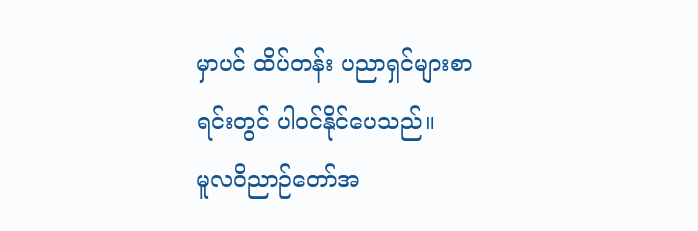မှာပင် ထိပ်တန်း ပညာရှင်များစာရင်းတွင် ပါဝင်နိုင်ပေသည်။
မူလဝိညာဉ်တော်အ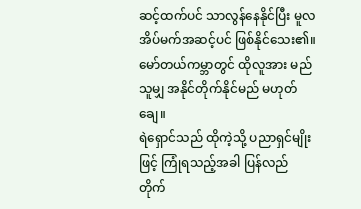ဆင့်ထက်ပင် သာလွန်နေနိုင်ပြီး မူလအိပ်မက်အဆင့်ပင် ဖြစ်နိုင်သေး၏။
မော်တယ်ကမ္ဘာတွင် ထိုလူအား မည်သူမျှ အနိုင်တိုက်နိုင်မည် မဟုတ်ချေ။
ရဲရှောင်သည် ထိုကဲ့သို့ ပညာရှင်မျိုးဖြင့် ကြုံရသည့်အခါ ပြန်လည် တိုက်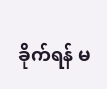ခိုက်ရန် မ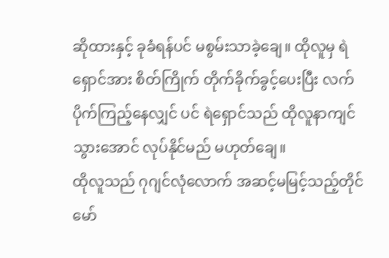ဆိုထားနှင့် ခုခံရန်ပင် မစွမ်းသာခဲ့ချေ။ ထိုလူမှ ရဲရှောင်အား စိတ်ကြိုက် တိုက်ခိုက်ခွင့်ပေးပြီး လက်ပိုက်ကြည့်နေလျှင် ပင် ရဲရှောင်သည် ထိုလူနာကျင်သွားအောင် လုပ်နိုင်မည် မဟုတ်ချေ။
ထိုလူသည် ဂုဂျင်လုံလောက် အဆင့်မမြင့်သည့်တိုင် မော်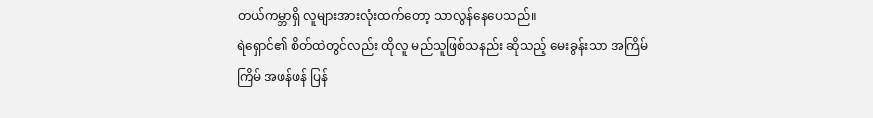တယ်ကမ္ဘာရှိ လူများအားလုံးထက်တော့ သာလွန်နေပေသည်။
ရဲရှောင်၏ စိတ်ထဲတွင်လည်း ထိုလူ မည်သူဖြစ်သနည်း ဆိုသည့် မေးခွန်းသာ အကြိမ်ကြိမ် အဖန်ဖန် ပြန်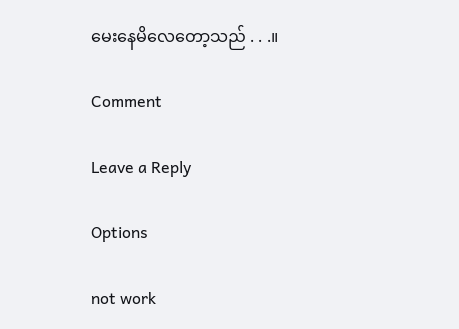မေးနေမိလေတော့သည် . . .။

Comment

Leave a Reply

Options

not work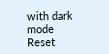with dark mode
Reset